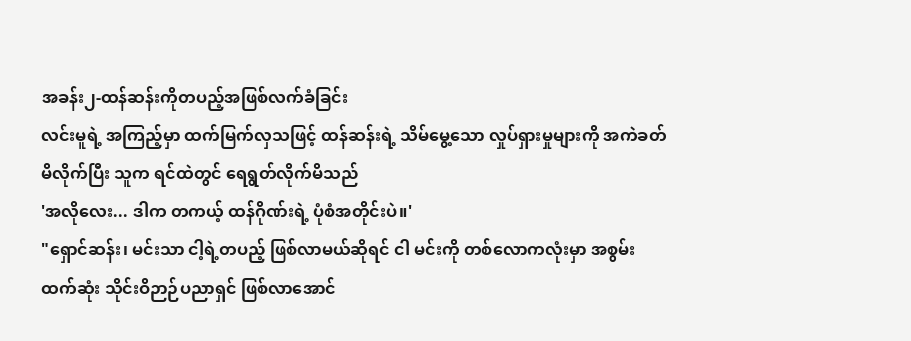အခန်း၂-ထန်ဆန်းကိုတပည့်အဖြစ်လက်ခံခြင်း
လင်းမူရဲ့ အကြည့်မှာ ထက်မြက်လှသဖြင့် ထန်ဆန်းရဲ့ သိမ်မွေ့သော လှုပ်ရှားမှုများကို အကဲခတ်မိလိုက်ပြီး သူက ရင်ထဲတွင် ရေရွတ်လိုက်မိသည်
'အလိုလေး... ဒါက တကယ့် ထန်ဂိုဏ်းရဲ့ ပုံစံအတိုင်းပဲ။'
"ရှောင်ဆန်း၊ မင်းသာ ငါ့ရဲ့တပည့် ဖြစ်လာမယ်ဆိုရင် ငါ မင်းကို တစ်လောကလုံးမှာ အစွမ်းထက်ဆုံး သိုင်းဝိဉာဉ်ပညာရှင် ဖြစ်လာအောင်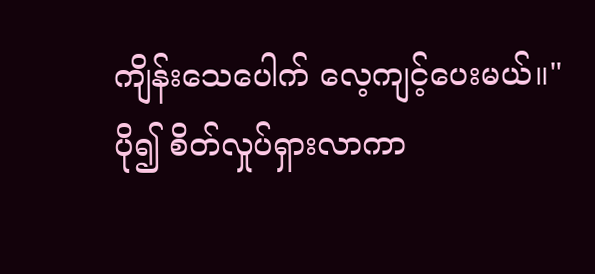ကျိန်းသေပေါက် လေ့ကျင့်ပေးမယ်။"
ပို၍ စိတ်လှုပ်ရှားလာကာ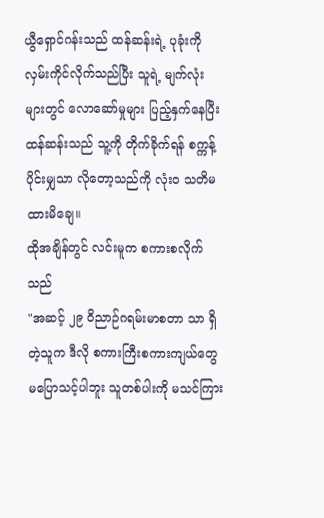ယွီရှောင်ဂန်းသည် ထန်ဆန်းရဲ့ ပုခုံးကို လှမ်းကိုင်လိုက်သည်ပြီး သူရဲ့ မျက်လုံးများတွင် လောဆော်မှုများ ပြည့်နှက်နေပြီး ထန်ဆန်းသည် သူ့ကို တိုက်ခိုက်ရန် စက္ကန့်ပိုင်းမျှသာ လိုတော့သည်ကို လုံးဝ သတိမထားမိချေ။
ထိုအချိန်တွင် လင်းမူက စကားစလိုက်သည်
"အဆင့် ၂၉ ဝိညာဉ်ဂရမ်းမာစတာ သာ ရှိတဲ့သူက ဒီလို စကားကြီးစကားကျယ်တွေ မပြောသင့်ပါဘူး သူတစ်ပါးကို မသင်ကြား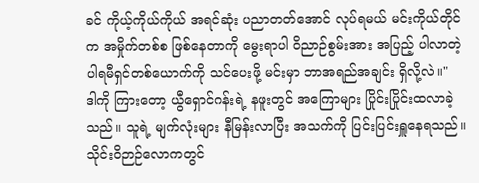ခင် ကိုယ့်ကိုယ်ကိုယ် အရင်ဆုံး ပညာတတ်အောင် လုပ်ရမယ် မင်းကိုယ်တိုင်က အမှိုက်တစ်စ ဖြစ်နေတာကို မွေးရာပါ ဝိညာဉ်စွမ်းအား အပြည့် ပါလာတဲ့ ပါရမီရှင်တစ်ယောက်ကို သင်ပေးဖို့ မင်းမှာ ဘာအရည်အချင်း ရှိလို့လဲ။"
ဒါကို ကြားတော့ ယွီရှောင်ဂန်းရဲ့ နဖူးတွင် အကြောများ ပြိုင်းပြိုင်းထလာခဲ့သည်။ သူရဲ့ မျက်လုံးများ နီမြန်းလာပြီး အသက်ကို ပြင်းပြင်းရှူနေရသည်။
သိုင်းဝိဉာဉ်လောကတွင်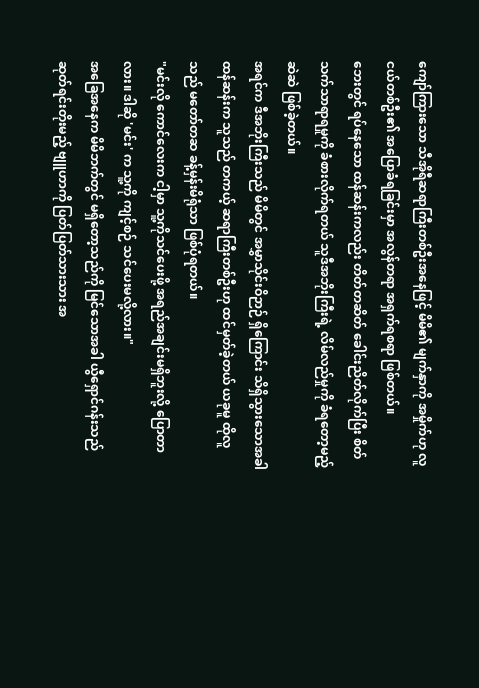ကျော်ကြားသော သီအိုရီဆရာကြီးတစ်ဦးအနေဖြင့် မိမိ၏ မျက်နှာကို အမှိုက်ဟု လူငယ်တစ်ဦး၏ အပြောခံရခြင်းမှာ အလွန်တရာ အရှက်ရစရာ ဖြစ်တယ်။
ဘေးတွင် ရပ်နေသော ထန်ဆန်းကလည်း တိတ်တဆိတ် ခေါင်းညိတ်လိုက်ပြီး စိတ်သက်သာရာရမှုကို ခံစားလိုက်ရတယ် သူဒီအဘိုးကြီးရဲ့ လိမ်လည်မှုကို ခံရတော့မည့်ဆဲဆဲ ဖြစ်ခဲ့တယ်။
အရင်က ဒီအဘိုးကြီးသည် မိမိတွင် အမွှာသိုင်းဝိဉာဉ် ရှိကြောင်း သိရှိသွားသောအခါ ထန်ဆန်းက သူသည် တကယ့် ဆရာကြီးတစ်ဦးဟု ထင်မှတ်ခဲ့တယ် ယခုမူ ထိုလူသည် မတော်တဆ ခန့်မှန်းမိရုံသာ ဖြစ်ပုံရတယ်။
"မင်းလို ကောင်လေးက ငါ့မှာ သူ့ကိုသင်ပေးဖို့ အရည်အချင်းမရှိဘူးလို့ ပြောတာလား။ ဒါဆို 'မင်း' က သူ့ကို ကျင့်စဉ် သင်ပေးမလို့လား။"
အခြေအနေက မိမိဘက်တွင် မရှိတော့သည်ကို မြင်သောအခါ ယွီရှောင်ဂန်းသည် ဆုတ်ရင်းတိုးမည့် ဗျူဟာကို ပြတ်ပြတ်သားသား အ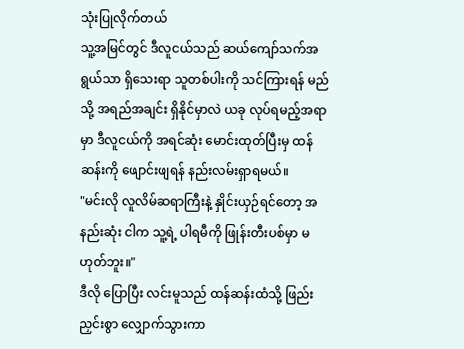သုံးပြုလိုက်တယ်
သူ့အမြင်တွင် ဒီလူငယ်သည် ဆယ်ကျော်သက်အရွယ်သာ ရှိသေးရာ သူတစ်ပါးကို သင်ကြားရန် မည်သို့ အရည်အချင်း ရှိနိုင်မှာလဲ ယခု လုပ်ရမည့်အရာမှာ ဒီလူငယ်ကို အရင်ဆုံး မောင်းထုတ်ပြီးမှ ထန်ဆန်းကို ဖျောင်းဖျရန် နည်းလမ်းရှာရမယ်။
"မင်းလို လူလိမ်ဆရာကြီးနဲ့ နှိုင်းယှဉ်ရင်တော့ အနည်းဆုံး ငါက သူ့ရဲ့ ပါရမီကို ဖြုန်းတီးပစ်မှာ မဟုတ်ဘူး။"
ဒီလို ပြောပြီး လင်းမူသည် ထန်ဆန်းထံသို့ ဖြည်းညှင်းစွာ လျှောက်သွားကာ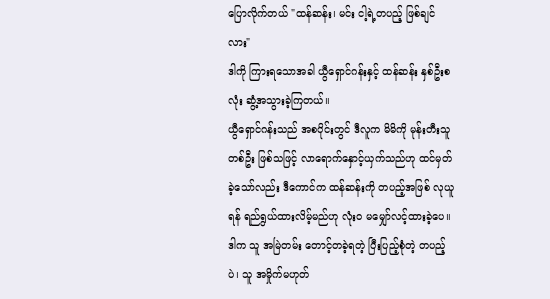ပြောလိုက်တယ် "ထန်ဆန်း၊ မင်း ငါ့ရဲ့တပည့် ဖြစ်ချင်လား"
ဒါကို ကြားရသောအခါ ယွီရှောင်ဂန်းနှင့် ထန်ဆန်း နှစ်ဦးစလုံး ဆွံ့အသွားခဲ့ကြတယ်။
ယွီရှောင်ဂန်းသည် အစပိုင်းတွင် ဒီလူက မိမိကို မုန်းတီးသူတစ်ဦး ဖြစ်သဖြင့် လာရောက်နှောင့်ယှက်သည်ဟု ထင်မှတ်ခဲ့သော်လည်း ဒီကောင်က ထန်ဆန်းကို တပည့်အဖြစ် လုယူရန် ရည်ရွယ်ထားလိမ့်မည်ဟု လုံးဝ မမျှော်လင့်ထားခဲ့ပေ။
ဒါက သူ အမြဲတမ်း တောင့်တခဲ့ရတဲ့ ပြီးပြည့်စုံတဲ့ တပည့်ပဲ၊ သူ အမှိုက်မဟုတ်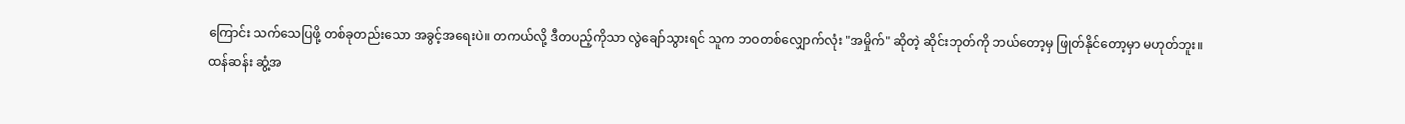ကြောင်း သက်သေပြဖို့ တစ်ခုတည်းသော အခွင့်အရေးပဲ။ တကယ်လို့ ဒီတပည့်ကိုသာ လွဲချော်သွားရင် သူက ဘဝတစ်လျှောက်လုံး "အမှိုက်" ဆိုတဲ့ ဆိုင်းဘုတ်ကို ဘယ်တော့မှ ဖြုတ်နိုင်တော့မှာ မဟုတ်ဘူး။
ထန်ဆန်း ဆွံ့အ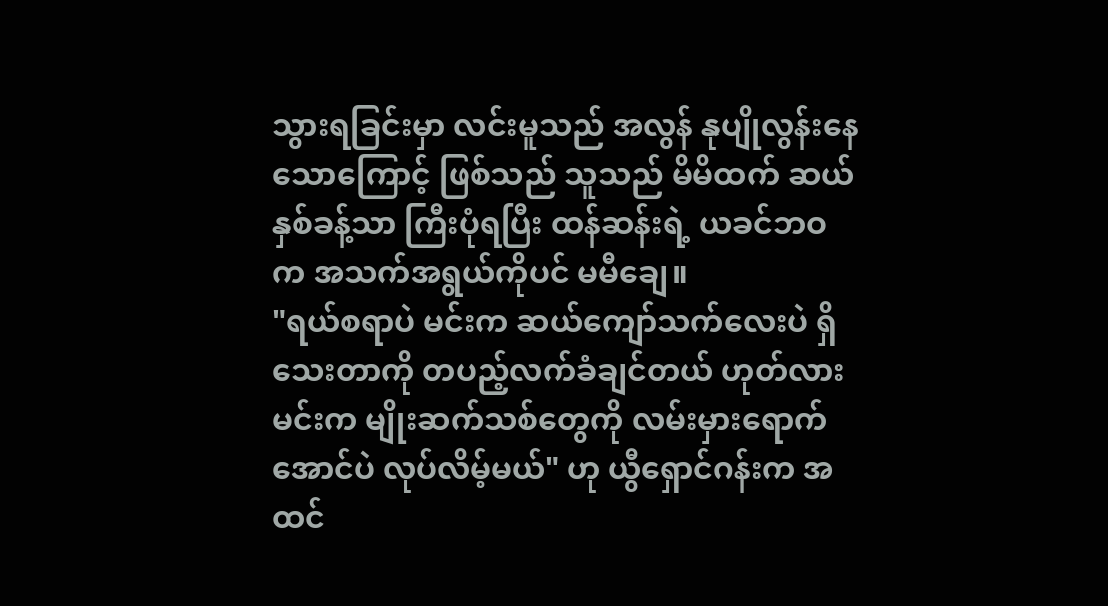သွားရခြင်းမှာ လင်းမူသည် အလွန် နုပျိုလွန်းနေသောကြောင့် ဖြစ်သည် သူသည် မိမိထက် ဆယ်နှစ်ခန့်သာ ကြီးပုံရပြီး ထန်ဆန်းရဲ့ ယခင်ဘဝက အသက်အရွယ်ကိုပင် မမီချေ။
"ရယ်စရာပဲ မင်းက ဆယ်ကျော်သက်လေးပဲ ရှိသေးတာကို တပည့်လက်ခံချင်တယ် ဟုတ်လား မင်းက မျိုးဆက်သစ်တွေကို လမ်းမှားရောက်အောင်ပဲ လုပ်လိမ့်မယ်" ဟု ယွီရှောင်ဂန်းက အထင်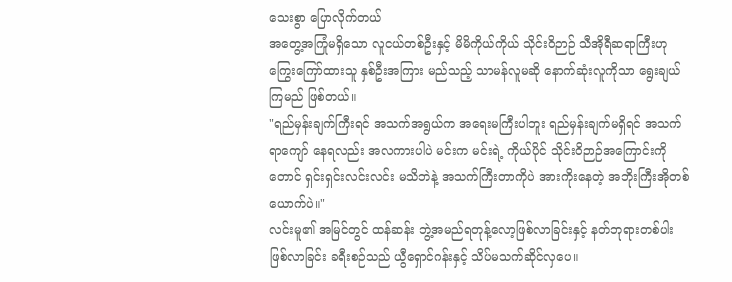သေးစွာ ပြောလိုက်တယ်
အတွေ့အကြုံမရှိသော လူငယ်တစ်ဦးနှင့် မိမိကိုယ်ကိုယ် သိုင်းဝိဉာဉ် သီအိုရီဆရာကြီးဟု ကြွေးကြော်ထားသူ နှစ်ဦးအကြား မည်သည့် သာမန်လူမဆို နောက်ဆုံးလူကိုသာ ရွေးချယ်ကြမည် ဖြစ်တယ်။
"ရည်မှန်းချက်ကြီးရင် အသက်အရွယ်က အရေးမကြီးပါဘူး ရည်မှန်းချက်မရှိရင် အသက်ရာကျော် နေရလည်း အလကားပါပဲ မင်းက မင်းရဲ့ ကိုယ်ပိုင် သိုင်းဝိဉာဉ်အကြောင်းကိုတောင် ရှင်းရှင်းလင်းလင်း မသိဘဲနဲ့ အသက်ကြီးတာကိုပဲ အားကိုးနေတဲ့ အဘိုးကြီးအိုတစ်ယောက်ပဲ။"
လင်းမူ၏ အမြင်တွင် ထန်ဆန်း ဘွဲ့အမည်ရတုန့်လော့ဖြစ်လာခြင်းနှင့် နတ်ဘုရားတစ်ပါး ဖြစ်လာခြင်း ခရီးစဉ်သည် ယွီရှောင်ဂန်းနှင့် သိပ်မသက်ဆိုင်လှပေ။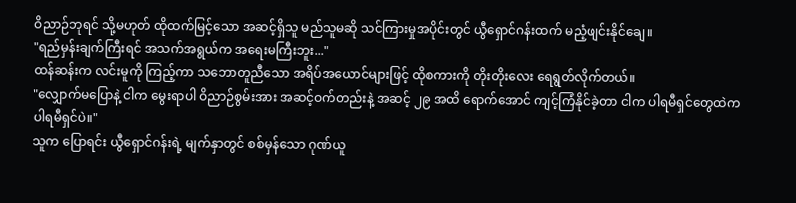ဝိညာဉ်ဘုရင် သို့မဟုတ် ထိုထက်မြင့်သော အဆင့်ရှိသူ မည်သူမဆို သင်ကြားမှုအပိုင်းတွင် ယွီရှောင်ဂန်းထက် မညံ့ဖျင်းနိုင်ချေ။
"ရည်မှန်းချက်ကြီးရင် အသက်အရွယ်က အရေးမကြီးဘူး..."
ထန်ဆန်းက လင်းမူကို ကြည့်ကာ သဘောတူညီသော အရိပ်အယောင်များဖြင့် ထိုစကားကို တိုးတိုးလေး ရေရွတ်လိုက်တယ်။
"လျှောက်မပြောနဲ့ ငါက မွေးရာပါ ဝိညာဉ်စွမ်းအား အဆင့်ဝက်တည်းနဲ့ အဆင့် ၂၉ အထိ ရောက်အောင် ကျင့်ကြံနိုင်ခဲ့တာ ငါက ပါရမီရှင်တွေထဲက ပါရမီရှင်ပဲ။"
သူက ပြောရင်း ယွီရှောင်ဂန်းရဲ့ မျက်နှာတွင် စစ်မှန်သော ဂုဏ်ယူ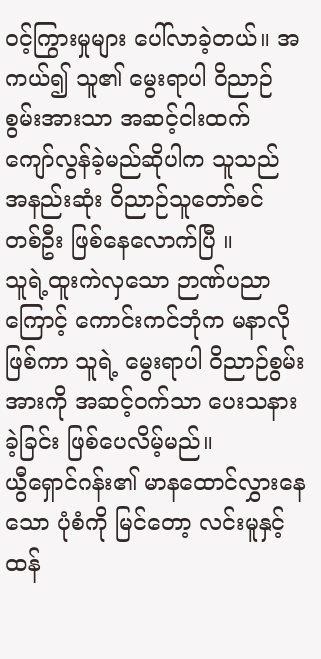ဝင့်ကြွားမှုများ ပေါ်လာခဲ့တယ်။ အကယ်၍ သူ၏ မွေးရာပါ ဝိညာဉ်စွမ်းအားသာ အဆင့်ငါးထက် ကျော်လွန်ခဲ့မည်ဆိုပါက သူသည် အနည်းဆုံး ဝိညာဉ်သူတော်စင် တစ်ဦး ဖြစ်နေလောက်ပြီ ။
သူရဲ့ထူးကဲလှသော ဉာဏ်ပညာကြောင့် ကောင်းကင်ဘုံက မနာလိုဖြစ်ကာ သူရဲ့ မွေးရာပါ ဝိညာဉ်စွမ်းအားကို အဆင့်ဝက်သာ ပေးသနားခဲ့ခြင်း ဖြစ်ပေလိမ့်မည်။
ယွီရှောင်ဂန်း၏ မာနထောင်လွှားနေသော ပုံစံကို မြင်တော့ လင်းမူနှင့် ထန်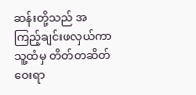ဆန်းတို့သည် အကြည့်ချင်းဖလှယ်ကာ သူ့ထံမှ တိတ်တဆိတ် ဝေးရာ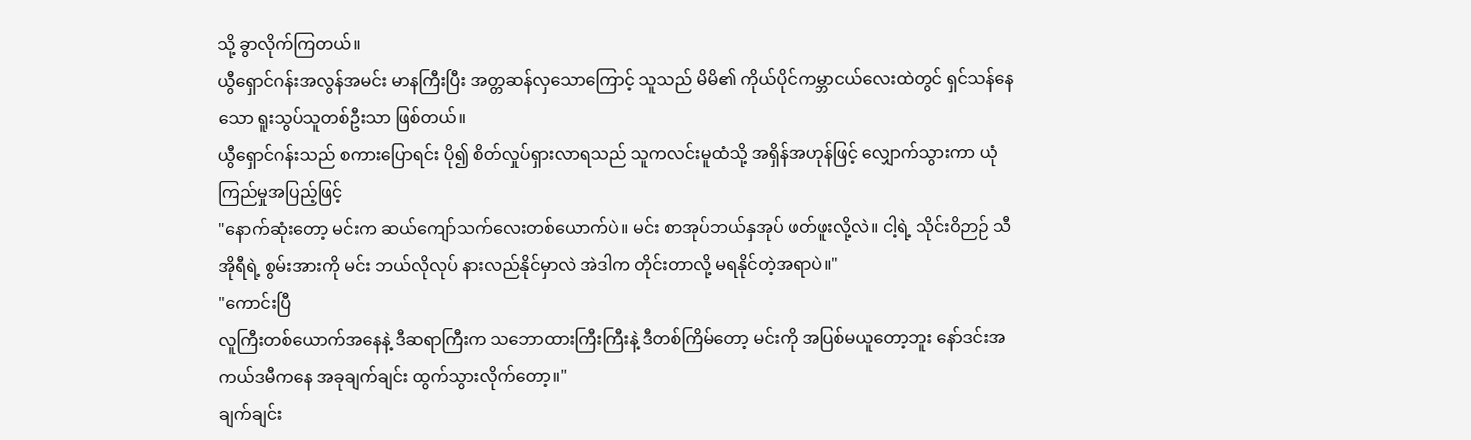သို့ ခွာလိုက်ကြတယ်။
ယွီရှောင်ဂန်းအလွန်အမင်း မာနကြီးပြီး အတ္တဆန်လှသောကြောင့် သူသည် မိမိ၏ ကိုယ်ပိုင်ကမ္ဘာငယ်လေးထဲတွင် ရှင်သန်နေသော ရူးသွပ်သူတစ်ဦးသာ ဖြစ်တယ်။
ယွီရှောင်ဂန်းသည် စကားပြောရင်း ပို၍ စိတ်လှုပ်ရှားလာရသည် သူကလင်းမူထံသို့ အရှိန်အဟုန်ဖြင့် လျှောက်သွားကာ ယုံကြည်မှုအပြည့်ဖြင့်
"နောက်ဆုံးတော့ မင်းက ဆယ်ကျော်သက်လေးတစ်ယောက်ပဲ။ မင်း စာအုပ်ဘယ်နှအုပ် ဖတ်ဖူးလို့လဲ။ ငါ့ရဲ့ သိုင်းဝိဉာဉ် သီအိုရီရဲ့ စွမ်းအားကို မင်း ဘယ်လိုလုပ် နားလည်နိုင်မှာလဲ အဲဒါက တိုင်းတာလို့ မရနိုင်တဲ့အရာပဲ။"
"ကောင်းပြီ
လူကြီးတစ်ယောက်အနေနဲ့ ဒီဆရာကြီးက သဘောထားကြီးကြီးနဲ့ ဒီတစ်ကြိမ်တော့ မင်းကို အပြစ်မယူတော့ဘူး နော်ဒင်းအကယ်ဒမီကနေ အခုချက်ချင်း ထွက်သွားလိုက်တော့။"
ချက်ချင်း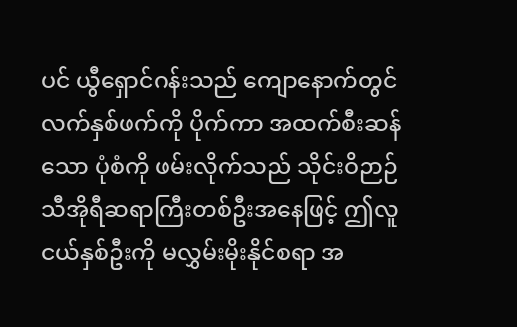ပင် ယွီရှောင်ဂန်းသည် ကျောနောက်တွင် လက်နှစ်ဖက်ကို ပိုက်ကာ အထက်စီးဆန်သော ပုံစံကို ဖမ်းလိုက်သည် သိုင်းဝိဉာဉ် သီအိုရီဆရာကြီးတစ်ဦးအနေဖြင့် ဤလူငယ်နှစ်ဦးကို မလွှမ်းမိုးနိုင်စရာ အ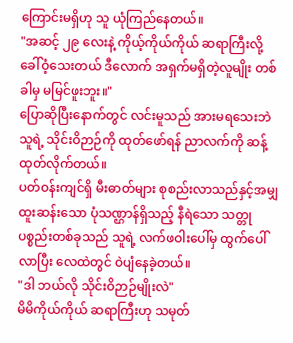ကြောင်းမရှိဟု သူ ယုံကြည်နေတယ်။
"အဆင့် ၂၉ လေးနဲ့ ကိုယ့်ကိုယ်ကိုယ် ဆရာကြီးလို့ ခေါ်ဝံ့သေးတယ် ဒီလောက် အရှက်မရှိတဲ့လူမျိုး တစ်ခါမှ မမြင်ဖူးဘူး။"
ပြောဆိုပြီးနောက်တွင် လင်းမူသည် အားမရသေးဘဲ သူရဲ့ သိုင်းဝိဉာဉ်ကို ထုတ်ဖော်ရန် ညာလက်ကို ဆန့်ထုတ်လိုက်တယ်။
ပတ်ဝန်းကျင်ရှိ မီးဓာတ်များ စုစည်းလာသည်နှင့်အမျှ ထူးဆန်းသော ပုံသဏ္ဌာန်ရှိသည့် နီရဲသော သတ္တုပစ္စည်းတစ်ခုသည် သူရဲ့ လက်ဖဝါးပေါ်မှ ထွက်ပေါ်လာပြီး လေထဲတွင် ဝဲပျံနေခဲ့တယ်။
"ဒါ ဘယ်လို သိုင်းဝိဉာဉ်မျိုးလဲ"
မိမိကိုယ်ကိုယ် ဆရာကြီးဟု သမုတ်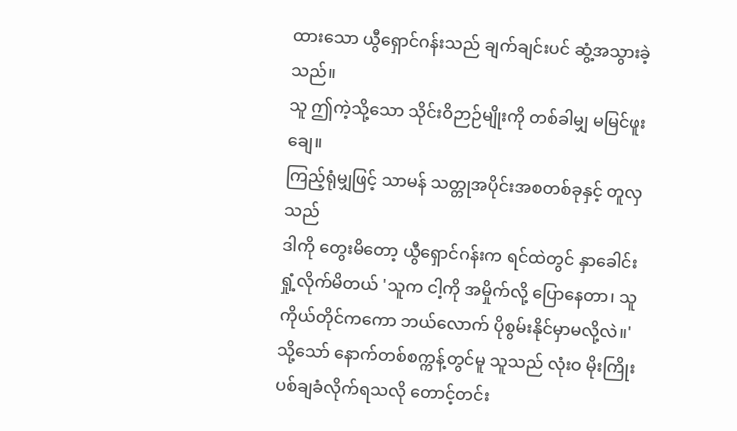ထားသော ယွီရှောင်ဂန်းသည် ချက်ချင်းပင် ဆွံ့အသွားခဲ့သည်။
သူ ဤကဲ့သို့သော သိုင်းဝိဉာဉ်မျိုးကို တစ်ခါမျှ မမြင်ဖူးချေ။
ကြည့်ရုံမျှဖြင့် သာမန် သတ္တုအပိုင်းအစတစ်ခုနှင့် တူလှသည်
ဒါကို တွေးမိတော့ ယွီရှောင်ဂန်းက ရင်ထဲတွင် နှာခေါင်းရှုံ့လိုက်မိတယ် 'သူက ငါ့ကို အမှိုက်လို့ ပြောနေတာ၊ သူကိုယ်တိုင်ကကော ဘယ်လောက် ပိုစွမ်းနိုင်မှာမလို့လဲ။'
သို့သော် နောက်တစ်စက္ကန့်တွင်မူ သူသည် လုံးဝ မိုးကြိုးပစ်ချခံလိုက်ရသလို တောင့်တင်း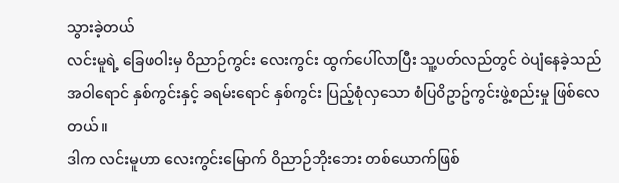သွားခဲ့တယ်
လင်းမူရဲ့ ခြေဖဝါးမှ ဝိညာဉ်ကွင်း လေးကွင်း ထွက်ပေါ်လာပြီး သူ့ပတ်လည်တွင် ဝဲပျံနေခဲ့သည် အဝါရောင် နှစ်ကွင်းနှင့် ခရမ်းရောင် နှစ်ကွင်း ပြည့်စုံလှသော စံပြ၀ိဥာဥ်ကွင်းဖွဲ့စည်းမှု ဖြစ်လေတယ်။
ဒါက လင်းမူဟာ လေးကွင်းမြောက် ဝိညာဉ်ဘိုးဘေး တစ်ယောက်ဖြစ်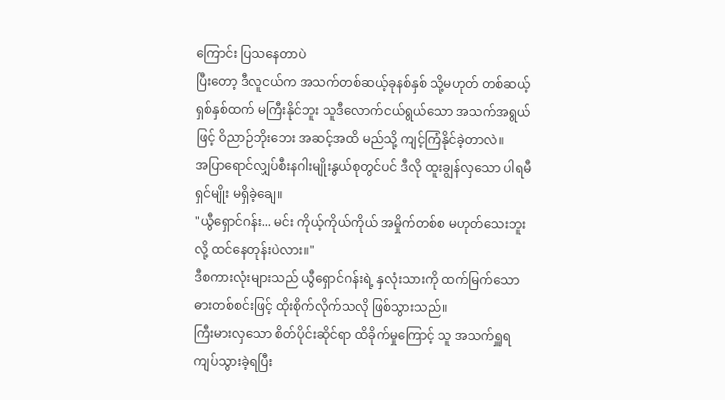ကြောင်း ပြသနေတာပဲ
ပြီးတော့ ဒီလူငယ်က အသက်တစ်ဆယ့်ခုနစ်နှစ် သို့မဟုတ် တစ်ဆယ့်ရှစ်နှစ်ထက် မကြီးနိုင်ဘူး သူဒီလောက်ငယ်ရွယ်သော အသက်အရွယ်ဖြင့် ဝိညာဉ်ဘိုးဘေး အဆင့်အထိ မည်သို့ ကျင့်ကြံနိုင်ခဲ့တာလဲ။
အပြာရောင်လျှပ်စီးနဂါးမျိုးနွယ်စုတွင်ပင် ဒီလို ထူးချွန်လှသော ပါရမီရှင်မျိုး မရှိခဲ့ချေ။
"ယွီရှောင်ဂန်း... မင်း ကိုယ့်ကိုယ်ကိုယ် အမှိုက်တစ်စ မဟုတ်သေးဘူးလို့ ထင်နေတုန်းပဲလား။"
ဒီစကားလုံးများသည် ယွီရှောင်ဂန်းရဲ့ နှလုံးသားကို ထက်မြက်သော ဓားတစ်စင်းဖြင့် ထိုးစိုက်လိုက်သလို ဖြစ်သွားသည်။
ကြီးမားလှသော စိတ်ပိုင်းဆိုင်ရာ ထိခိုက်မှုကြောင့် သူ အသက်ရှူရ ကျပ်သွားခဲ့ရပြီး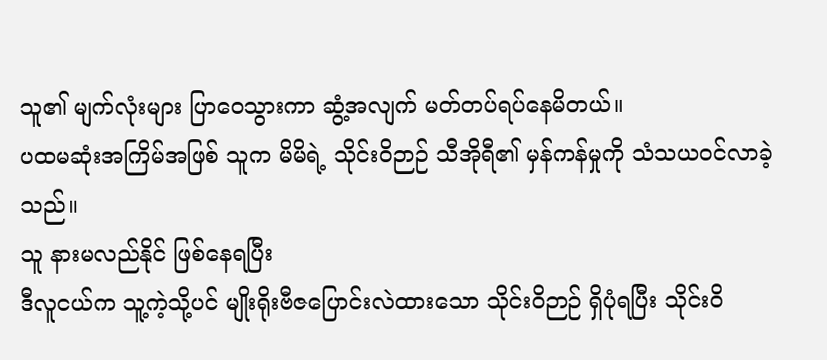သူ၏ မျက်လုံးများ ပြာဝေသွားကာ ဆွံ့အလျက် မတ်တပ်ရပ်နေမိတယ်။
ပထမဆုံးအကြိမ်အဖြစ် သူက မိမိရဲ့ သိုင်းဝိဉာဉ် သီအိုရီ၏ မှန်ကန်မှုကို သံသယဝင်လာခဲ့သည်။
သူ နားမလည်နိုင် ဖြစ်နေရပြီး
ဒီလူငယ်က သူ့ကဲ့သို့ပင် မျိုးရိုးဗီဇပြောင်းလဲထားသော သိုင်းဝိဉာဉ် ရှိပုံရပြီး သိုင်းဝိ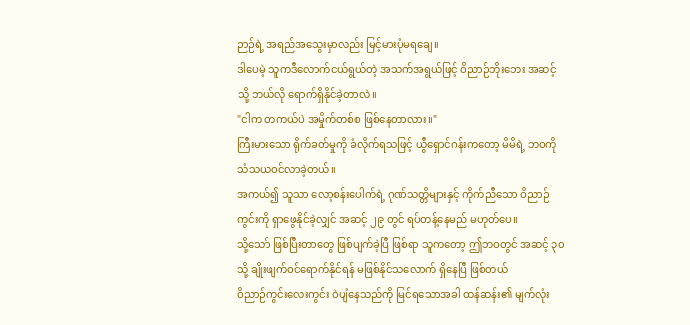ဉာဉ်ရဲ့ အရည်အသွေးမှာလည်း မြင့်မားပုံမရချေ။
ဒါပေမဲ့ သူကဒီလောက်ငယ်ရွယ်တဲ့ အသက်အရွယ်ဖြင့် ဝိညာဉ်ဘိုးဘေး အဆင့်သို့ ဘယ်လို ရောက်ရှိနိုင်ခဲ့တာလဲ။
"ငါက တကယ်ပဲ အမှိုက်တစ်စ ဖြစ်နေတာလား။"
ကြီးမားသော ရိုက်ခတ်မှုကို ခံလိုက်ရသဖြင့် ယွီရှောင်ဂန်းကတော့ မိမိရဲ့ ဘဝကို သံသယဝင်လာခဲ့တယ်။
အကယ်၍ သူသာ လော့စန်းပေါက်ရဲ့ ဂုဏ်သတ္တိများနှင့် ကိုက်ညီသော ဝိညာဉ်ကွင်းကို ရှာဖွေနိုင်ခဲ့လျှင် အဆင့် ၂၉ တွင် ရပ်တန့်နေမည် မဟုတ်ပေ။
သို့သော် ဖြစ်ပြီးတာတွေ ဖြစ်ပျက်ခဲ့ပြီ ဖြစ်ရာ သူကတော့ ဤဘဝတွင် အဆင့် ၃၀ သို့ ချိုးဖျက်ဝင်ရောက်နိုင်ရန် မဖြစ်နိုင်သလောက် ရှိနေပြီ ဖြစ်တယ်
ဝိညာဉ်ကွင်းလေးကွင်း ဝဲပျံနေသည်ကို မြင်ရသောအခါ ထန်ဆန်း၏ မျက်လုံး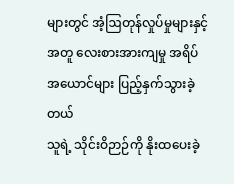များတွင် အံ့ဩတုန်လှုပ်မှုများနှင့်အတူ လေးစားအားကျမှု အရိပ်အယောင်များ ပြည့်နှက်သွားခဲ့တယ်
သူရဲ့ သိုင်းဝိဉာဉ်ကို နိုးထပေးခဲ့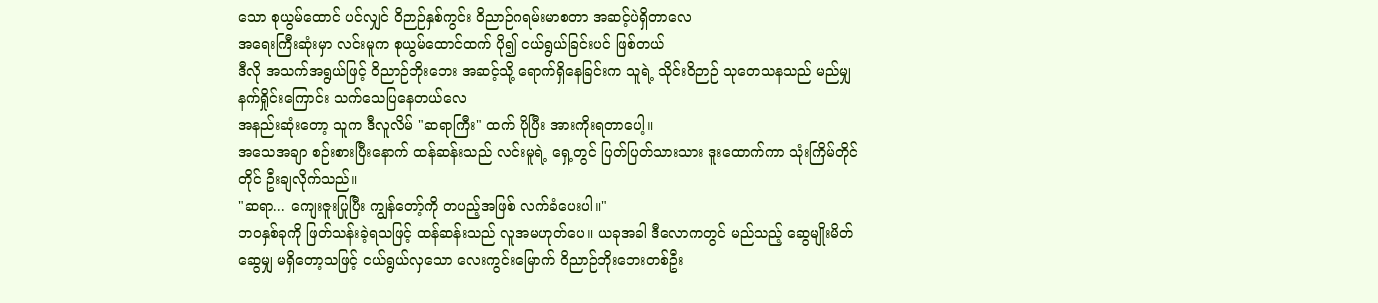သော စုယွမ်ထောင် ပင်လျှင် ဝိဉာဉ်နှစ်ကွင်း ဝိညာဉ်ဂရမ်းမာစတာ အဆင့်ပဲရှိတာလေ
အရေးကြီးဆုံးမှာ လင်းမူက စုယွမ်ထောင်ထက် ပို၍ ငယ်ရွယ်ခြင်းပင် ဖြစ်တယ်
ဒီလို အသက်အရွယ်ဖြင့် ဝိညာဉ်ဘိုးဘေး အဆင့်သို့ ရောက်ရှိနေခြင်းက သူရဲ့ သိုင်းဝိဉာဉ် သုတေသနသည် မည်မျှ နက်ရှိုင်းကြောင်း သက်သေပြနေတယ်လေ
အနည်းဆုံးတော့ သူက ဒီလူလိမ် "ဆရာကြီး" ထက် ပိုပြီး အားကိုးရတာပေါ့။
အသေအချာ စဉ်းစားပြီးနောက် ထန်ဆန်းသည် လင်းမူရဲ့ ရှေ့တွင် ပြတ်ပြတ်သားသား ဒူးထောက်ကာ သုံးကြိမ်တိုင်တိုင် ဦးချလိုက်သည်။
"ဆရာ... ကျေးဇူးပြုပြီး ကျွန်တော့်ကို တပည့်အဖြစ် လက်ခံပေးပါ။"
ဘဝနှစ်ခုကို ဖြတ်သန်းခဲ့ရသဖြင့် ထန်ဆန်းသည် လူအမဟုတ်ပေ။ ယခုအခါ ဒီလောကတွင် မည်သည့် ဆွေမျိုးမိတ်ဆွေမျှ မရှိတော့သဖြင့် ငယ်ရွယ်လှသော လေးကွင်းမြောက် ဝိညာဉ်ဘိုးဘေးတစ်ဦး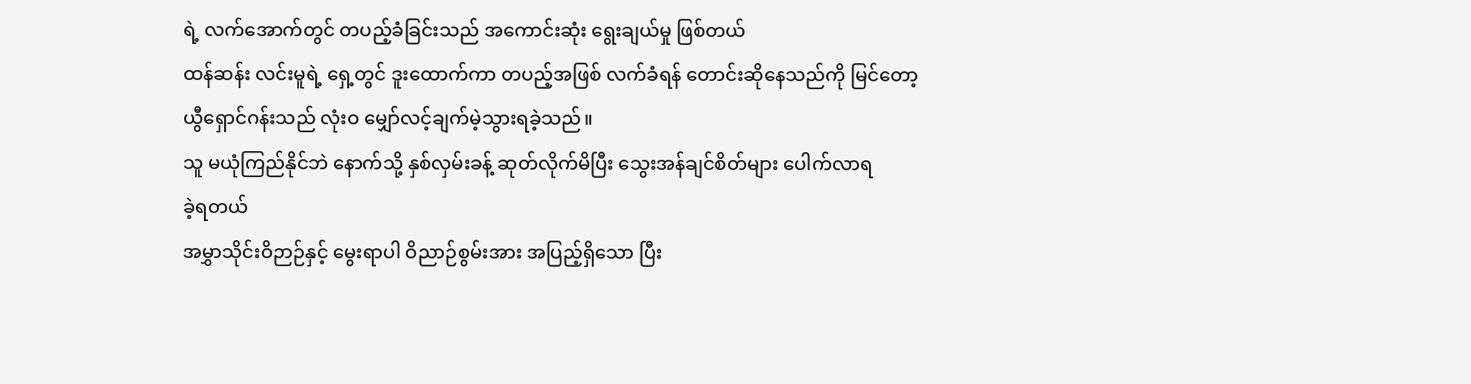ရဲ့ လက်အောက်တွင် တပည့်ခံခြင်းသည် အကောင်းဆုံး ရွေးချယ်မှု ဖြစ်တယ်
ထန်ဆန်း လင်းမူရဲ့ ရှေ့တွင် ဒူးထောက်ကာ တပည့်အဖြစ် လက်ခံရန် တောင်းဆိုနေသည်ကို မြင်တော့ ယွီရှောင်ဂန်းသည် လုံးဝ မျှော်လင့်ချက်မဲ့သွားရခဲ့သည်။
သူ မယုံကြည်နိုင်ဘဲ နောက်သို့ နှစ်လှမ်းခန့် ဆုတ်လိုက်မိပြီး သွေးအန်ချင်စိတ်များ ပေါက်လာရ
ခဲ့ရတယ်
အမွှာသိုင်းဝိဉာဉ်နှင့် မွေးရာပါ ဝိညာဉ်စွမ်းအား အပြည့်ရှိသော ပြီး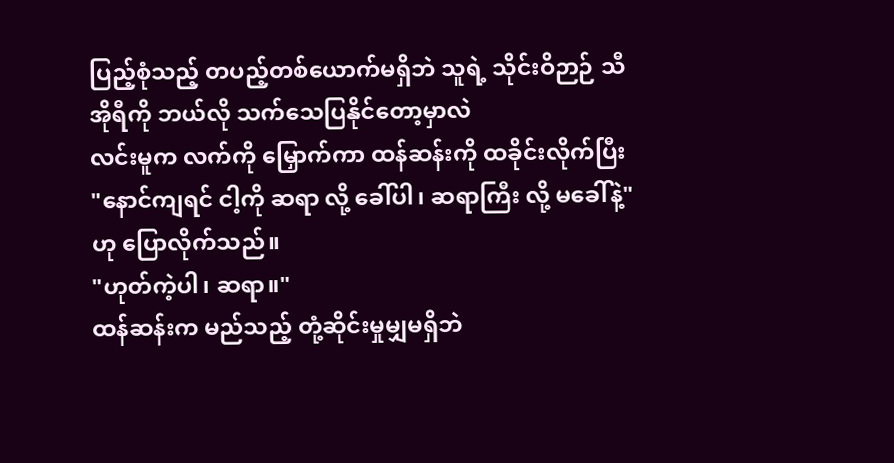ပြည့်စုံသည့် တပည့်တစ်ယောက်မရှိဘဲ သူရဲ့ သိုင်းဝိဉာဉ် သီအိုရီကို ဘယ်လို သက်သေပြနိုင်တော့မှာလဲ
လင်းမူက လက်ကို မြှောက်ကာ ထန်ဆန်းကို ထခိုင်းလိုက်ပြီး
"နောင်ကျရင် ငါ့ကို ဆရာ လို့ ခေါ်ပါ၊ ဆရာကြီး လို့ မခေါ်နဲ့" ဟု ပြောလိုက်သည်။
"ဟုတ်ကဲ့ပါ၊ ဆရာ။"
ထန်ဆန်းက မည်သည့် တုံ့ဆိုင်းမှုမျှမရှိဘဲ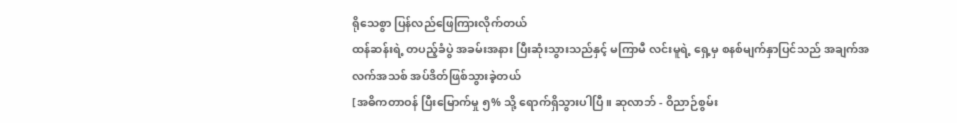ရိုသေစွာ ပြန်လည်ဖြေကြားလိုက်တယ်
ထန်ဆန်းရဲ့ တပည့်ခံပွဲ အခမ်းအနား ပြီးဆုံးသွားသည်နှင့် မကြာမီ လင်းမူရဲ့ ရှေ့မှ စနစ်မျက်နှာပြင်သည် အချက်အလက်အသစ် အပ်ဒိတ်ဖြစ်သွားခဲ့တယ်
[အဓိကတာဝန် ပြီးမြောက်မှု ၅% သို့ ရောက်ရှိသွားပါပြီ။ ဆုလာဘ် - ဝိညာဉ်စွမ်း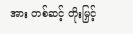အား တစ်ဆင့် တိုးမြှင့်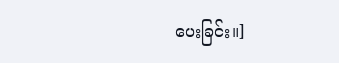ပေးခြင်း။]